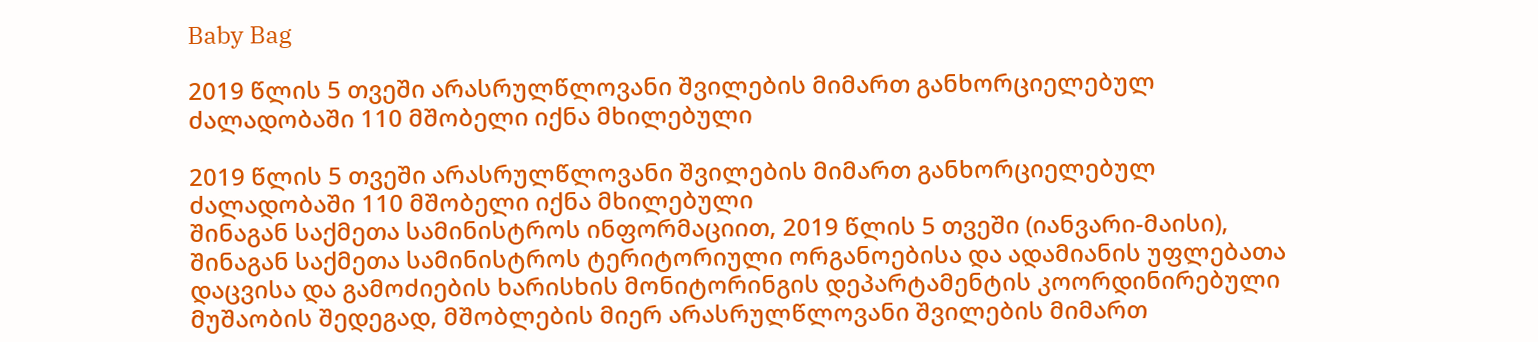Baby Bag

2019 წლის 5 თვეში არასრულწლოვანი შვილების მიმართ განხორციელებულ ძალადობაში 110 მშობელი იქნა მხილებული

2019 წლის 5 თვეში არასრულწლოვანი შვილების მიმართ განხორციელებულ ძალადობაში 110 მშობელი იქნა მხილებული
შინაგან საქმეთა სამინისტროს ინფორმაციით, 2019 წლის 5 თვეში (იანვარი-მაისი), შინაგან საქმეთა სამინისტროს ტერიტორიული ორგანოებისა და ადამიანის უფლებათა დაცვისა და გამოძიების ხარისხის მონიტორინგის დეპარტამენტის კოორდინირებული მუშაობის შედეგად, მშობლების მიერ არასრულწლოვანი შვილების მიმართ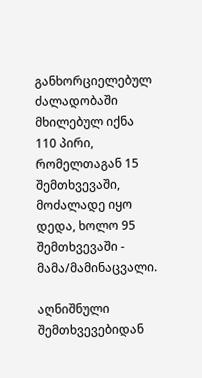განხორციელებულ ძალადობაში მხილებულ იქნა 110 პირი, რომელთაგან 15 შემთხვევაში, მოძალადე იყო დედა, ხოლო 95 შემთხვევაში - მამა/მამინაცვალი.

აღნიშნული შემთხვევებიდან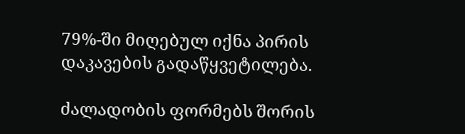79%-ში მიღებულ იქნა პირის დაკავების გადაწყვეტილება.

ძალადობის ფორმებს შორის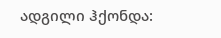ადგილი ჰქონდა: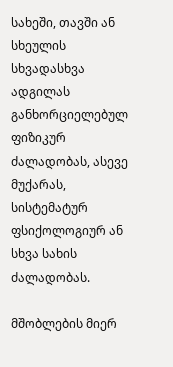სახეში, თავში ან სხეულის სხვადასხვა ადგილას განხორციელებულ ფიზიკურ ძალადობას, ასევე მუქარას, სისტემატურ ფსიქოლოგიურ ან სხვა სახის ძალადობას.

მშობლების მიერ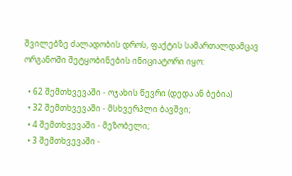შვილებზე ძალადობის დროს, ფაქტის სამართალდამცავ ორგანოში შეტყობინების ინიციატორი იყო:

  • 62 შემთხვევაში - ოჯახის წევრი (დედა ან ბებია)
  • 32 შემთხვევაში - მსხვერპლი ბავშვი;
  • 4 შემთხვევაში - მეზობელი;
  • 3 შემთხვევაში -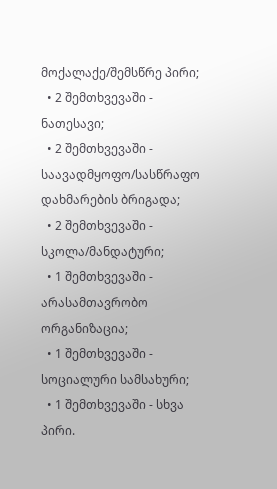მოქალაქე/შემსწრე პირი;
  • 2 შემთხვევაში - ნათესავი;
  • 2 შემთხვევაში - საავადმყოფო/სასწრაფო დახმარების ბრიგადა;
  • 2 შემთხვევაში - სკოლა/მანდატური;
  • 1 შემთხვევაში - არასამთავრობო ორგანიზაცია;
  • 1 შემთხვევაში - სოციალური სამსახური;
  • 1 შემთხვევაში - სხვა პირი.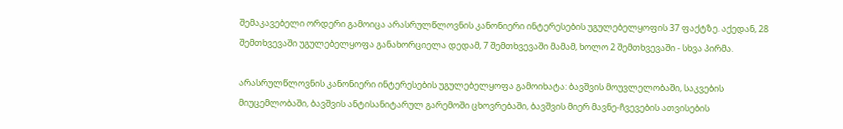შემაკავებელი ორდერი გამოიცა არასრულწლოვნის კანონიერი ინტერესების უგულებელყოფის 37 ფაქტზე. აქედან, 28 შემთხვევაში უგულებელყოფა განახორციელა დედამ, 7 შემთხვევაში მამამ, ხოლო 2 შემთხვევაში - სხვა პირმა.

არასრულწლოვნის კანონიერი ინტერესების უგულებელყოფა გამოიხატა: ბავშვის მოუვლელობაში, საკვების მიუცემლობაში, ბავშვის ანტისანიტარულ გარემოში ცხოვრებაში, ბავშვის მიერ მავნე-ჩვევების ათვისების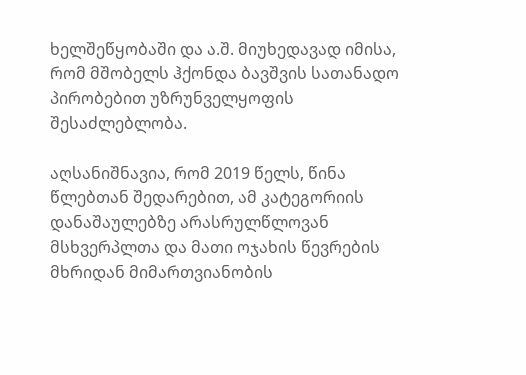ხელშეწყობაში და ა.შ. მიუხედავად იმისა, რომ მშობელს ჰქონდა ბავშვის სათანადო პირობებით უზრუნველყოფის შესაძლებლობა.

აღსანიშნავია, რომ 2019 წელს, წინა წლებთან შედარებით, ამ კატეგორიის დანაშაულებზე არასრულწლოვან მსხვერპლთა და მათი ოჯახის წევრების მხრიდან მიმართვიანობის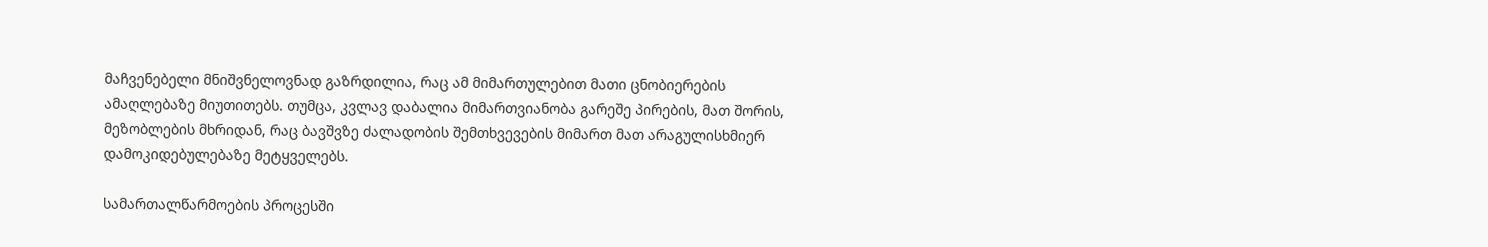მაჩვენებელი მნიშვნელოვნად გაზრდილია, რაც ამ მიმართულებით მათი ცნობიერების ამაღლებაზე მიუთითებს. თუმცა, კვლავ დაბალია მიმართვიანობა გარეშე პირების, მათ შორის, მეზობლების მხრიდან, რაც ბავშვზე ძალადობის შემთხვევების მიმართ მათ არაგულისხმიერ დამოკიდებულებაზე მეტყველებს.

სამართალწარმოების პროცესში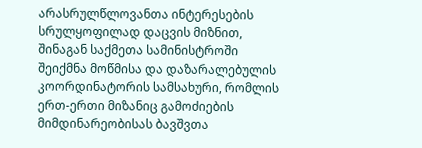არასრულწლოვანთა ინტერესების სრულყოფილად დაცვის მიზნით, შინაგან საქმეთა სამინისტროში შეიქმნა მოწმისა და დაზარალებულის კოორდინატორის სამსახური, რომლის ერთ-ერთი მიზანიც გამოძიების მიმდინარეობისას ბავშვთა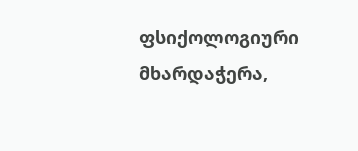ფსიქოლოგიური მხარდაჭერა,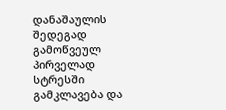დანაშაულის შედეგად გამოწვეულ პირველად სტრესში გამკლავება და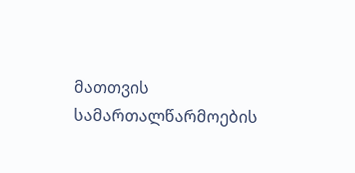მათთვის სამართალწარმოების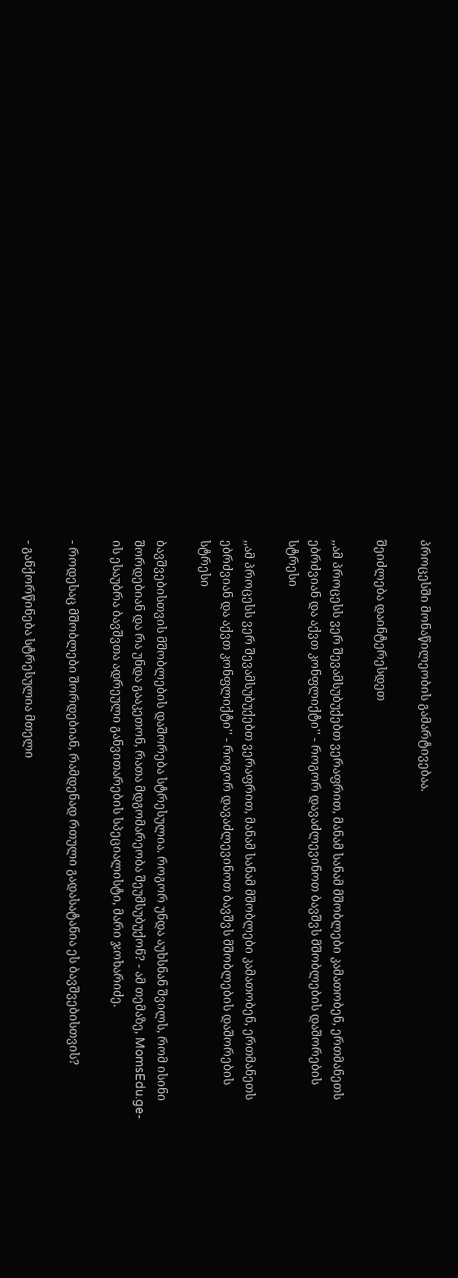პროცესში მონაწილეობის გამარტივებაა.

შეიძლება დაინტერესდეთ

,,ამ პროცესს ვერ შევამსუბუქებთ ვერაფრით, მანამ სანამ მშობლები კამათობენ, ერთმანეთს ებრძვიან და აქვთ კონფლიქტი'' - როგორ დავაძლევინოთ ბავშვს მშობლების დაშორების სტრესი

,,ამ პროცესს ვერ შევამსუბუქებთ ვერაფრით, მანამ სანამ მშობლები კამათობენ, ერთმანეთს ებრძვიან და აქვთ კონფლიქტი'' - როგორ დავაძლევინოთ ბავშვს მშობლების დაშორების სტრესი

ბავშვებისთვის მშობლების დაშორება სტრესულია. როგორ უნდა აუხსნან შვილს, რომ ისინი შორდებიან და რა უნდა გააკეთონ, რათა მდგომარეობა შეუმსუბუქონ? - ამ თემაზე, MomsEdu.ge-ის ესაუბრა ბავშვთა ადრეული განვითარების სპეციალისტი, მარი ჯოხარიძე.

- როდესაც მშობლები შორდებიან, რამდენად რთული გადასატანია ეს ბავშვებისთვის?

- განქორწინება სტრესულია მთელი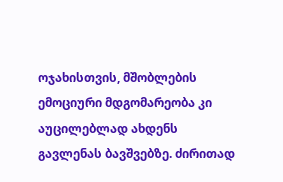ოჯახისთვის, მშობლების ემოციური მდგომარეობა კი აუცილებლად ახდენს გავლენას ბავშვებზე. ძირითად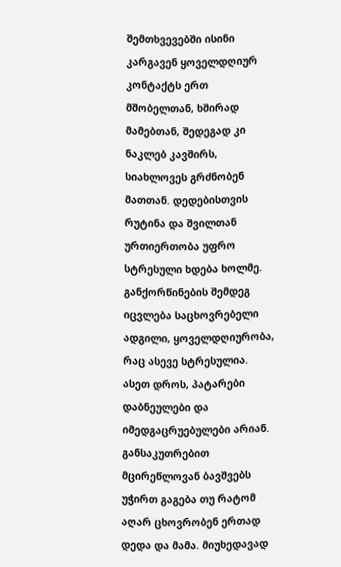შემთხვევებში ისინი კარგავენ ყოველდღიურ კონტაქტს ერთ მშობელთან, ხშირად მამებთან, შედეგად კი ნაკლებ კავშირს, სიახლოვეს გრძნობენ მათთან. დედებისთვის რუტინა და შვილთან ურთიერთობა უფრო სტრესული ხდება ხოლმე. განქორწინების შემდეგ იცვლება საცხოვრებელი ადგილი, ყოველდღიურობა, რაც ასევე სტრესულია. ასეთ დროს, პატარები დაბნეულები და იმედგაცრუებულები არიან. განსაკუთრებით მცირეწლოვან ბავშვებს უჭირთ გაგება თუ რატომ აღარ ცხოვრობენ ერთად დედა და მამა. მიუხედავად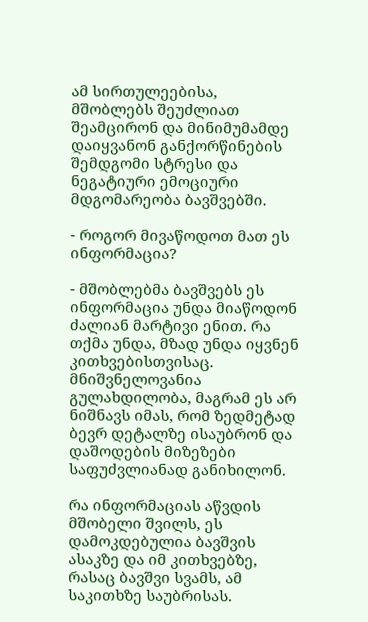ამ სირთულეებისა, მშობლებს შეუძლიათ შეამცირონ და მინიმუმამდე დაიყვანონ განქორწინების შემდგომი სტრესი და ნეგატიური ემოციური მდგომარეობა ბავშვებში.

- როგორ მივაწოდოთ მათ ეს ინფორმაცია?

- მშობლებმა ბავშვებს ეს ინფორმაცია უნდა მიაწოდონ ძალიან მარტივი ენით. რა თქმა უნდა, მზად უნდა იყვნენ კითხვებისთვისაც. მნიშვნელოვანია გულახდილობა, მაგრამ ეს არ ნიშნავს იმას, რომ ზედმეტად ბევრ დეტალზე ისაუბრონ და დაშოდების მიზეზები საფუძვლიანად განიხილონ.

რა ინფორმაციას აწვდის მშობელი შვილს, ეს დამოკდებულია ბავშვის ასაკზე და იმ კითხვებზე, რასაც ბავშვი სვამს, ამ საკითხზე საუბრისას.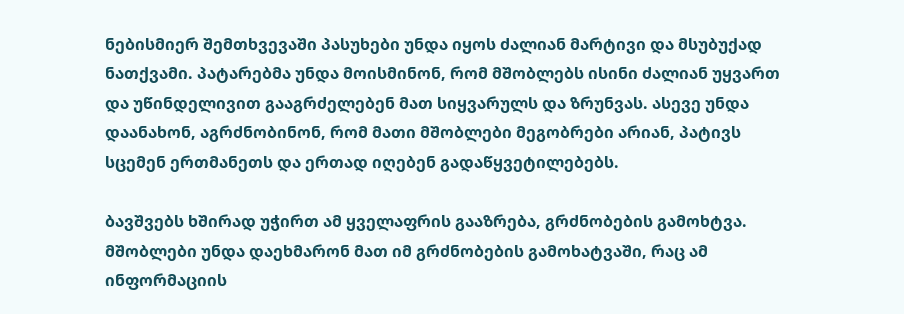ნებისმიერ შემთხვევაში პასუხები უნდა იყოს ძალიან მარტივი და მსუბუქად ნათქვამი. პატარებმა უნდა მოისმინონ, რომ მშობლებს ისინი ძალიან უყვართ და უწინდელივით გააგრძელებენ მათ სიყვარულს და ზრუნვას. ასევე უნდა დაანახონ, აგრძნობინონ, რომ მათი მშობლები მეგობრები არიან, პატივს სცემენ ერთმანეთს და ერთად იღებენ გადაწყვეტილებებს.

ბავშვებს ხშირად უჭირთ ამ ყველაფრის გააზრება, გრძნობების გამოხტვა. მშობლები უნდა დაეხმარონ მათ იმ გრძნობების გამოხატვაში, რაც ამ ინფორმაციის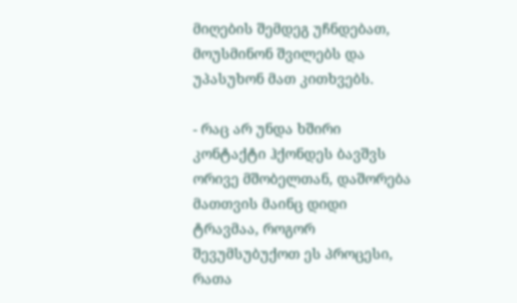მიღების შემდეგ უჩნდებათ, მოუსმინონ შვილებს და უპასუხონ მათ კითხვებს.

- რაც არ უნდა ხშირი კონტაქტი ჰქონდეს ბავშვს ორივე მშობელთან, დაშორება მათთვის მაინც დიდი ტრავმაა, როგორ შევუმსუბუქოთ ეს პროცესი, რათა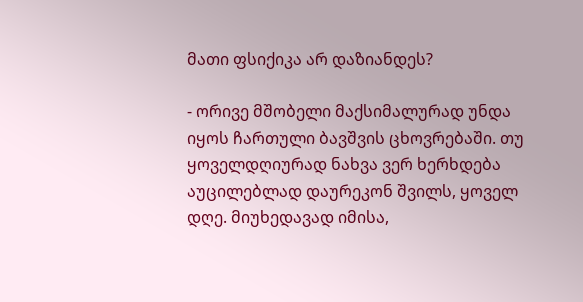მათი ფსიქიკა არ დაზიანდეს?

- ორივე მშობელი მაქსიმალურად უნდა იყოს ჩართული ბავშვის ცხოვრებაში. თუ ყოველდღიურად ნახვა ვერ ხერხდება აუცილებლად დაურეკონ შვილს, ყოველ დღე. მიუხედავად იმისა,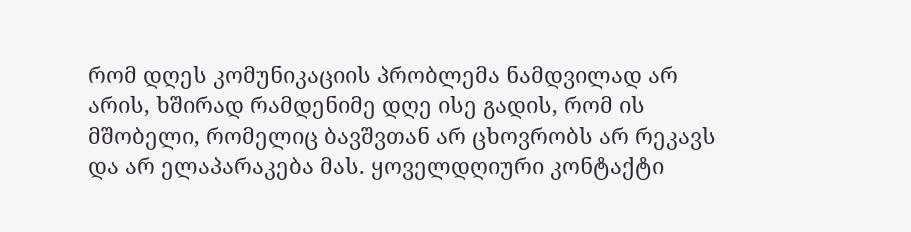რომ დღეს კომუნიკაციის პრობლემა ნამდვილად არ არის, ხშირად რამდენიმე დღე ისე გადის, რომ ის მშობელი, რომელიც ბავშვთან არ ცხოვრობს არ რეკავს და არ ელაპარაკება მას. ყოველდღიური კონტაქტი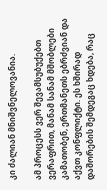კი ძალიან მნიშვნელოვანია.

ამ პროცესს ვერ შევამსუბუქებთ ვერაფრით, მანამ სანამ მშობლები კამათობენ, ერთმანეთს ებრძვიან და აქვთ კონფლიქტი. ეს ხშირად დაშორების შემდეგაც ხდება, რაც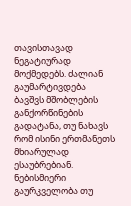თავისთავად ნეგატიურად მოქმედებს. ძალიან გაუმარტივდება ბავშვს მშობლების განქორწინების გადატანა, თუ ნახავს რომ ისინი ერთმანეთს მხიარულად ესაუბრებიან. ნებისმიერი გაურკველობა თუ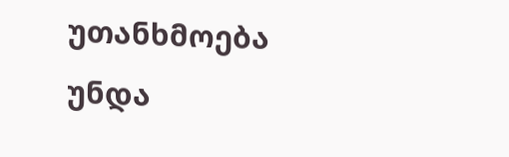უთანხმოება უნდა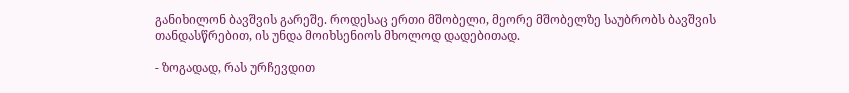განიხილონ ბავშვის გარეშე. როდესაც ერთი მშობელი, მეორე მშობელზე საუბრობს ბავშვის თანდასწრებით, ის უნდა მოიხსენიოს მხოლოდ დადებითად.

- ზოგადად, რას ურჩევდით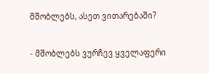მშობლებს, ასეთ ვითარებაში?

- მშობლებს ვურჩევ ყველაფერი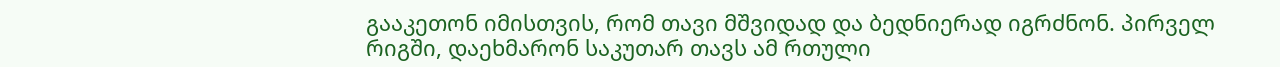გააკეთონ იმისთვის, რომ თავი მშვიდად და ბედნიერად იგრძნონ. პირველ რიგში, დაეხმარონ საკუთარ თავს ამ რთული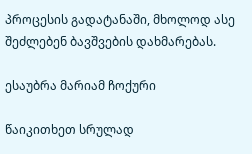პროცესის გადატანაში, მხოლოდ ასე შეძლებენ ბავშვების დახმარებას.

ესაუბრა მარიამ ჩოქური

წაიკითხეთ სრულად